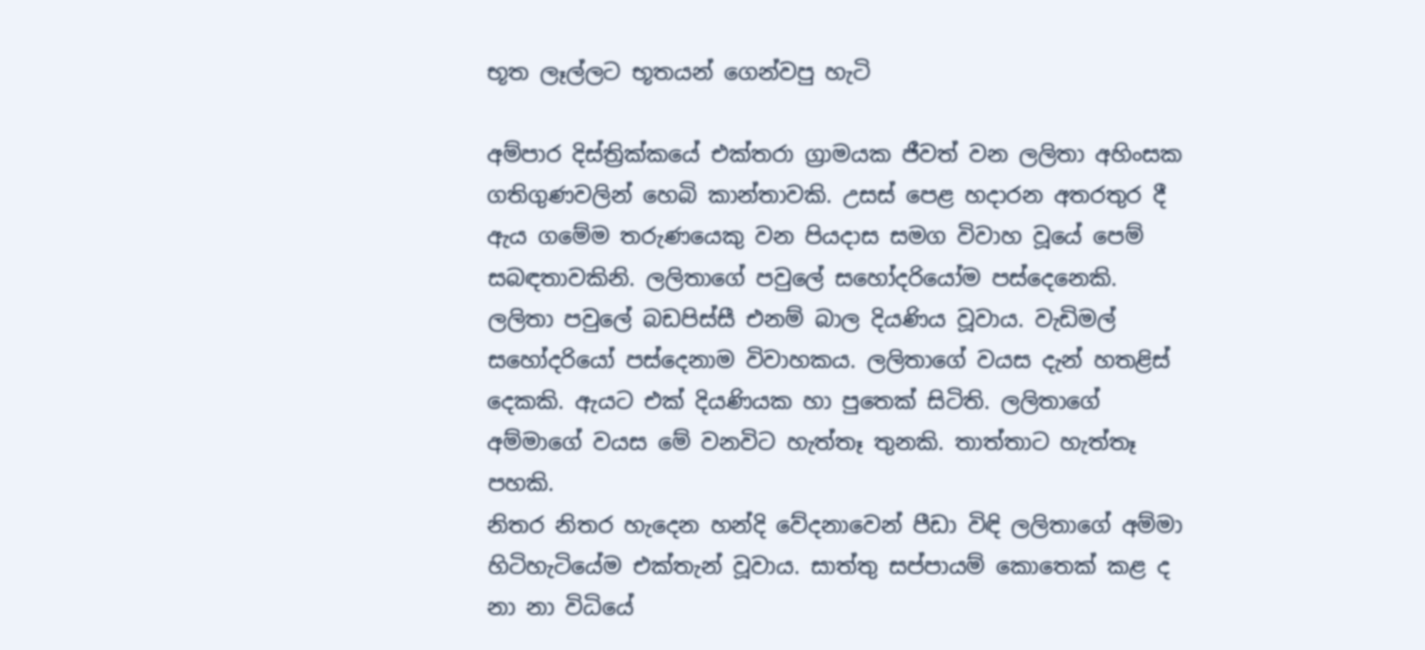භූත ලෑල්ලට භූතයන් ගෙන්වපු හැටි

අම්පාර දිස්ත්‍රික්කයේ එක්තරා ග්‍රාමයක ජීවත් වන ලලිතා අහිංසක ගතිගුණවලින් හෙබි කාන්තාවකි. උසස් පෙළ හදාරන අතරතුර දී ඇය ගමේම තරුණයෙකු වන පියදාස සමග විවාහ වූයේ පෙම් සබඳතාවකිනි. ලලිතාගේ පවුලේ සහෝදරියෝම පස්දෙනෙකි. ලලිතා පවුලේ බඩපිස්සී එනම් බාල දියණිය වූවාය. වැඩිමල් සහෝදරියෝ පස්දෙනාම විවාහකය. ලලිතාගේ වයස දැන් හතළිස් දෙකකි. ඇයට එක් දියණියක හා පුතෙක් සිටිති. ලලිතාගේ අම්මාගේ වයස මේ වනවිට හැත්තෑ තුනකි. තාත්තාට හැත්තෑ පහකි.
නිතර නිතර හැදෙන හන්දි වේදනාවෙන් පීඩා විඳි ලලිතාගේ අම්මා හිටිහැටියේම එක්තැන් වූවාය. සාත්තු සප්පායම් කොතෙක් කළ ද නා නා විධියේ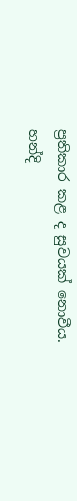ප්‍රතිකාර කළ ද සුවයක් නොවීය. හන්දි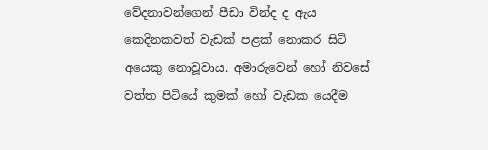වේදනාවන්ගෙන් පීඩා වින්ද ද ඇය කෙදිනකවත් වැඩක් පළක් නොකර සිටි අයෙකු නොවූවාය. අමාරුවෙන් හෝ නිවසේ වත්ත පිටියේ කුමක් හෝ වැඩක යෙදීම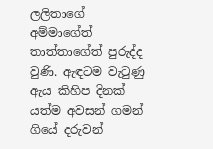ලලිතාගේ අම්මාගේත් තාත්තාගේත් පුරුද්ද වුණි. ඇඳටම වැටුණු ඇය කිහිප දිනක් යත්ම අවසන් ගමන් ගියේ දරුවන්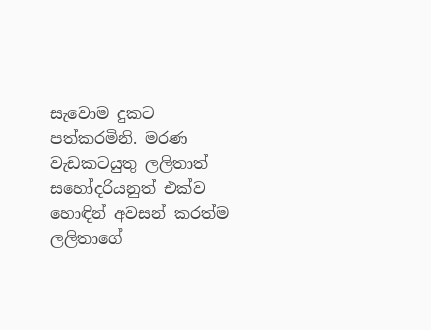සැවොම දුකට පත්කරමිනි. මරණ වැඩකටයුතු ලලිතාත් සහෝදරියනුත් එක්ව හොඳින් අවසන් කරත්ම ලලිතාගේ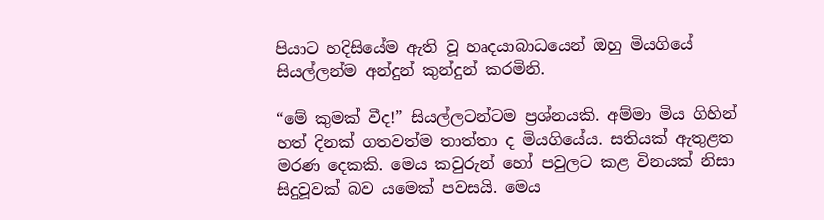පියාට හදිසියේම ඇති වූ හෘදයාබාධයෙන් ඔහු මියගියේ සියල්ලන්ම අන්දුන් කුන්දුන් කරමිනි.

“මේ කුමක් වීද!” සියල්ලටන්ටම ප්‍රශ්නයකි. අම්මා මිය ගිහින් හත් දිනක් ගතවත්ම තාත්තා ද මියගියේය. සතියක් ඇතුළත මරණ දෙකකි. මෙය කවුරුන් හෝ පවුලට කළ විනයක් නිසා සිදුවූවක් බව යමෙක් පවසයි. මෙය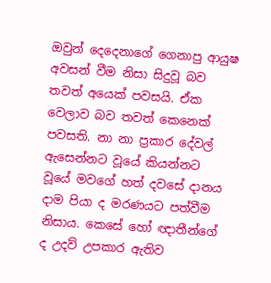ඔවුන් දෙදෙනාගේ ගෙනාපු ආයුෂ අවසන් වීම නිසා සිදුවූ බව තවත් අයෙක් පවසයි. ඒක වෙලාව බව තවත් කෙනෙක් පවසති. නා නා ප්‍රකාර දේවල් ඇසෙන්නට වූයේ කියන්නට වූයේ මවගේ හත් දවසේ දානය දාම පියා ද මරණයට පත්වීම නිසාය. කෙසේ හෝ ඥාතීන්ගේ ද උදව් උපකාර ඇතිව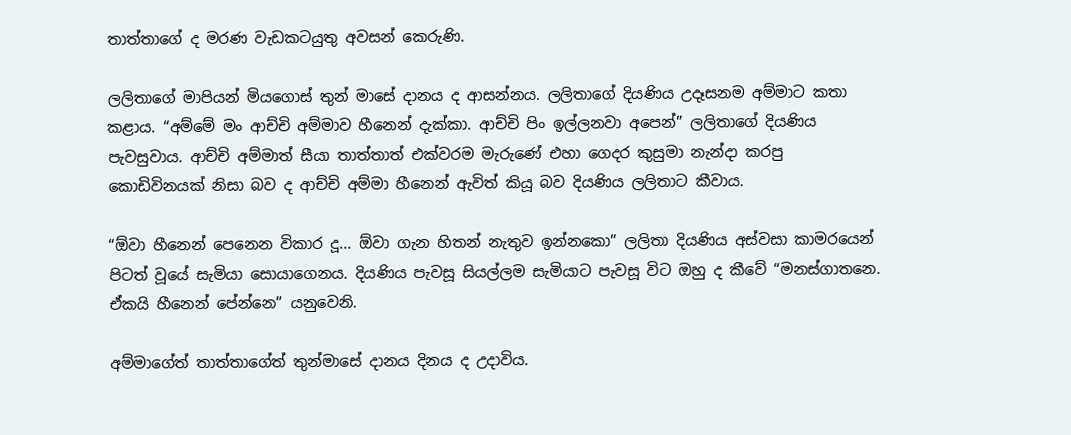තාත්තාගේ ද මරණ වැඩකටයුතු අවසන් කෙරුණි.

ලලිතාගේ මාපියන් මියගොස් තුන් මාසේ දානය ද ආසන්නය. ලලිතාගේ දියණිය උදෑසනම අම්මාට කතා කළාය. “අම්මේ මං ආච්චි අම්මාව හීනෙන් දැක්කා. ආච්චි පිං ඉල්ලනවා අපෙන්” ලලිතාගේ දියණිය පැවසුවාය. ආච්චි අම්මාත් සීයා තාත්තාත් එක්වරම මැරුණේ එහා ගෙදර කුසුමා නැන්දා කරපු කොඩිවිනයක් නිසා බව ද ආච්චි අම්මා හීනෙන් ඇවිත් කියූ බව දියණිය ලලිතාට කීවාය.

“ඕවා හීනෙන් පෙනෙන විකාර දූ... ඕවා ගැන හිතන් නැතුව ඉන්නකො” ලලිතා දියණිය අස්වසා කාමරයෙන් පිටත් වූයේ සැමියා සොයාගෙනය. දියණිය පැවසූ සියල්ලම සැමියාට පැවසූ විට ඔහු ද කීවේ “මනස්ගාතනෙ. ඒකයි හීනෙන් පේන්නෙ” යනුවෙනි.

අම්මාගේත් තාත්තාගේත් තුන්මාසේ දානය දිනය ද උදාවිය.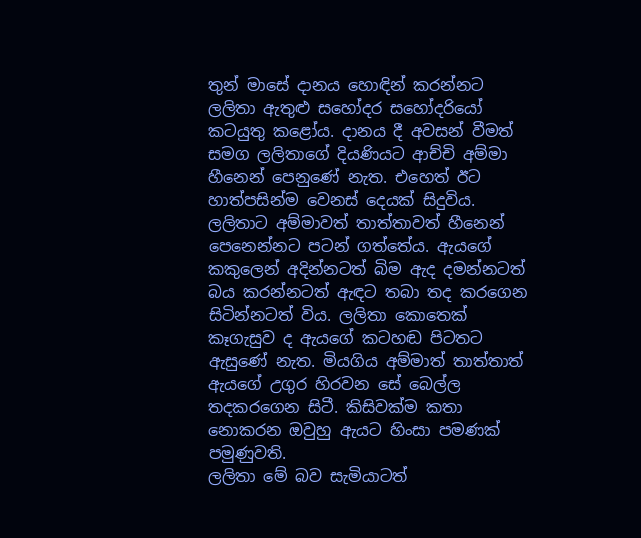තුන් මාසේ දානය හොඳින් කරන්නට ලලිතා ඇතුළු සහෝදර සහෝදරියෝ කටයුතු කළෝය. දානය දී අවසන් වීමත් සමග ලලිතාගේ දියණියට ආච්චි අම්මා හීනෙන් පෙනුණේ නැත. එහෙත් ඊට හාත්පසින්ම වෙනස් දෙයක් සිදුවිය. ලලිතාට අම්මාවත් තාත්තාවත් හීනෙන් පෙනෙන්නට පටන් ගත්තේය. ඇයගේ කකුලෙන් අදින්නටත් බිම ඇද දමන්නටත් බය කරන්නටත් ඇඳට තබා තද කරගෙන සිටින්නටත් විය. ලලිතා කොතෙක් කෑගැසුව ද ඇයගේ කටහඬ පිටතට ඇසුණේ නැත. මියගිය අම්මාත් තාත්තාත් ඇයගේ උගුර හිරවන සේ බෙල්ල තදකරගෙන සිටී. කිසිවක්ම කතා නොකරන ඔවුහු ඇයට හිංසා පමණක් පමුණුවති.
ලලිතා මේ බව සැමියාටත්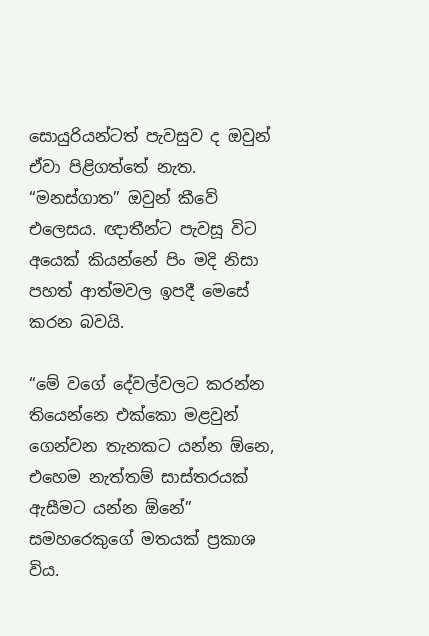සොයුරියන්ටත් පැවසුව ද ඔවුන් ඒවා පිළිගත්තේ නැත. “මනස්ගාත” ඔවුන් කීවේ එලෙසය. ඥාතීන්ට පැවසූ විට අයෙක් කියන්නේ පිං මදි නිසා පහත් ආත්මවල ඉපදී මෙසේ කරන බවයි.

“මේ වගේ දේවල්වලට කරන්න තියෙන්නෙ එක්කො මළවුන් ගෙන්වන තැනකට යන්න ඕනෙ, එහෙම නැත්තම් සාස්තරයක් ඇසීමට යන්න ඕනේ” සමහරෙකුගේ මතයක් ප්‍රකාශ විය.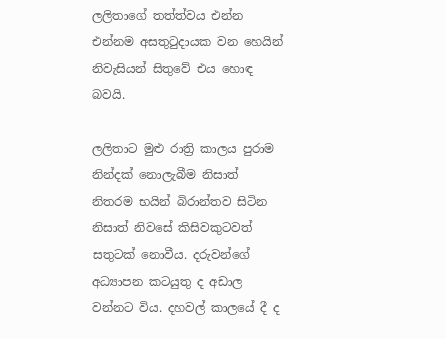ලලිතාගේ තත්ත්වය එන්න එන්නම අසතුටුදායක වන හෙයින් නිවැසියන් සිතුවේ එය හොඳ බවයි.

ලලිතාට මුළු රාත්‍රි කාලය පුරාම නින්දක් නොලැබීම නිසාත් නිතරම භයින් බිරාන්තව සිටින නිසාත් නිවසේ කිසිවකුටවත් සතුටක් නොවීය. දරුවන්ගේ අධ්‍යාපන කටයුතු ද අඩාල වන්නට විය. දහවල් කාලයේ දී ද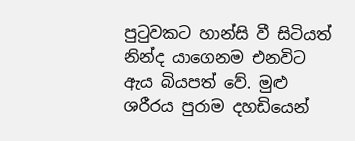පුටුවකට හාන්සි වී සිටියත් නින්ද යාගෙනම එනවිට ඇය බියපත් වේ. මුළු ශරීරය පුරාම දහඩියෙන්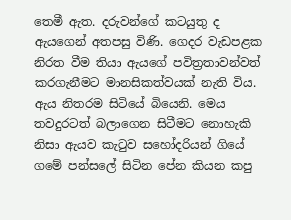තෙමී ඇත. දරුවන්ගේ කටයුතු ද ඇයගෙන් අතපසු විණි. ගෙදර වැඩපළක නිරත වීම තියා ඇයගේ පවිත්‍රතාවන්වත් කරගැනීමට මානසිකත්වයක් නැති විය. ඇය නිතරම සිටියේ බියෙනි. මෙය තවදුරටත් බලාගෙන සිටීමට නොහැකි නිසා ඇයව කැටුව සහෝදරියන් ගියේ ගමේ පන්සලේ සිටින පේන කියන කපු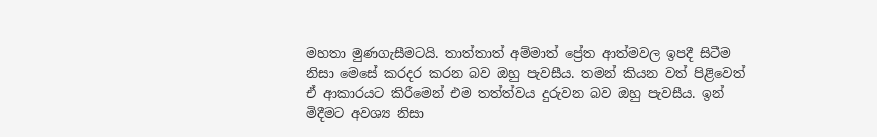මහතා මුණගැසීමටයි. තාත්තාත් අම්මාත් ප්‍රේත ආත්මවල ඉපදී සිටීම නිසා මෙසේ කරදර කරන බව ඔහු පැවසීය. තමන් කියන වත් පිළිවෙත් ඒ ආකාරයට කිරීමෙන් එම තත්ත්වය දුරුවන බව ඔහු පැවසීය. ඉන් මිදීමට අවශ්‍ය නිසා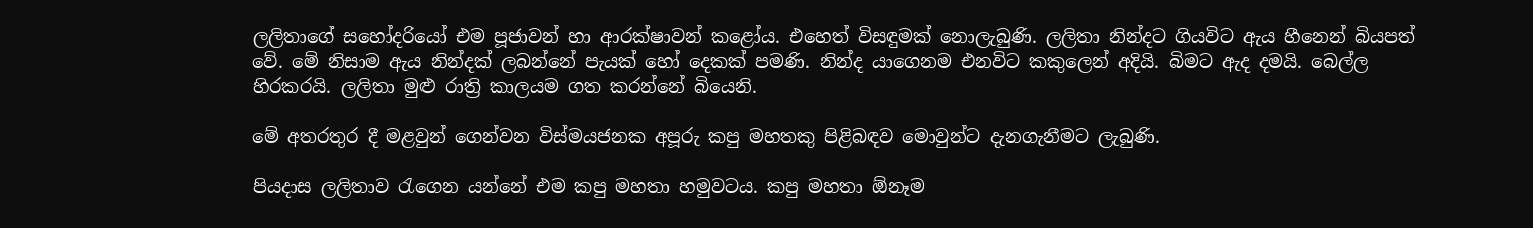ලලිතාගේ සහෝදරියෝ එම පූජාවන් හා ආරක්ෂාවන් කළෝය. එහෙත් විසඳුමක් නොලැබුණි. ලලිතා නින්දට ගියවිට ඇය හීනෙන් බියපත් වේ. මේ නිසාම ඇය නින්දක් ලබන්නේ පැයක් හෝ දෙකක් පමණි. නින්ද යාගෙනම එනවිට කකුලෙන් අදියි. බිමට ඇද දමයි. බෙල්ල හිරකරයි. ලලිතා මුළු රාත්‍රි කාලයම ගත කරන්නේ බියෙනි.

මේ අතරතුර දී මළවුන් ගෙන්වන විස්මයජනක අපූරු කපු මහතකු පිළිබඳව මොවුන්ට දැනගැනීමට ලැබුණි.

පියදාස ලලිතාව රැගෙන යන්නේ එම කපු මහතා හමුවටය. කපු මහතා ඕනෑම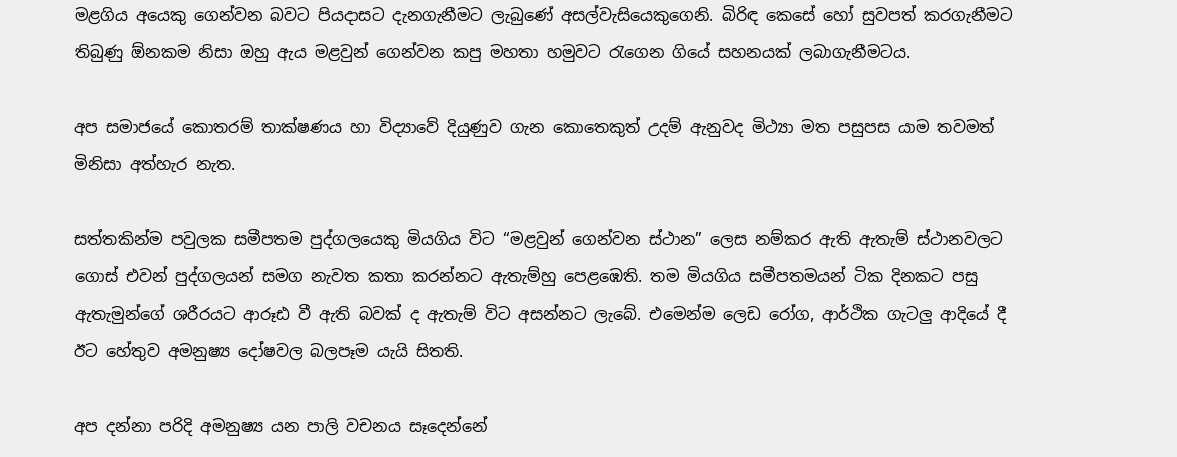මළගිය අයෙකු ගෙන්වන බවට පියදාසට දැනගැනීමට ලැබුණේ අසල්වැසියෙකුගෙනි. බිරිඳ කෙසේ හෝ සුවපත් කරගැනීමට තිබුණු ඕනකම නිසා ඔහු ඇය මළවුන් ගෙන්වන කපු මහතා හමුවට රැගෙන ගියේ සහනයක් ලබාගැනීමටය.

අප සමාජයේ කොතරම් තාක්ෂණය හා විද්‍යාවේ දියුණුව ගැන කොතෙකුත් උදම් ඇනුවද මිථ්‍යා මත පසුපස යාම තවමත් මිනිසා අත්හැර නැත.

සත්තකින්ම පවුලක සමීපතම පුද්ගලයෙකු මියගිය විට “මළවුන් ගෙන්වන ස්ථාන” ලෙස නම්කර ඇති ඇතැම් ස්ථානවලට ගොස් එවන් පුද්ගලයන් සමග නැවත කතා කරන්නට ඇතැම්හු පෙළඹෙති. තම මියගිය සමීපතමයන් ටික දිනකට පසු ඇතැමුන්ගේ ශරීරයට ආරූඪ වී ඇති බවක් ද ඇතැම් විට අසන්නට ලැබේ. එමෙන්ම ලෙඩ රෝග, ආර්ථික ගැටලු ආදියේ දී ඊට හේතුව අමනුෂ්‍ය දෝෂවල බලපෑම යැයි සිතති.

අප දන්නා පරිදි අමනුෂ්‍ය යන පාලි වචනය සෑදෙන්නේ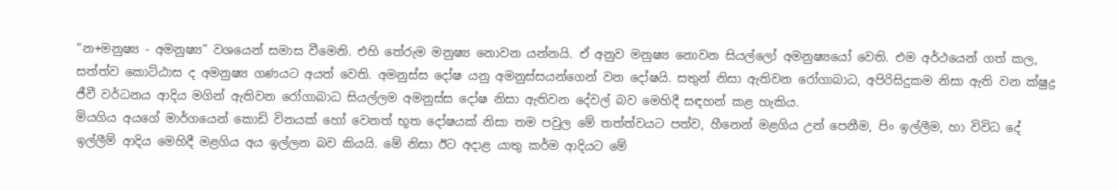“න+මනුෂ්‍ය - අමනුෂ්‍ය” වශයෙන් සමාස වීමෙනි. එහි තේරුම මනුෂ්‍ය නොවන යන්නයි. ඒ අනුව මනුෂ්‍ය නොවන සියල්ලෝ අමනුෂ්‍යයෝ වෙති. එම අර්ථයෙන් ගත් කල, සත්ත්ව කොට්ඨාස ද අමනුෂ්‍ය ගණයට අයත් වෙති. අමනුස්ස දෝෂ යනු අමනුස්සයන්ගෙන් වන දෝෂයි. සතුන් නිසා ඇතිවන රෝගාබාධ, අපිරිසිදුකම නිසා ඇති වන ක්ෂුද්‍ර ජීවී වර්ධනය ආදිය මගින් ඇතිවන රෝගාබාධ සියල්ලම අමනුස්ස දෝෂ නිසා ඇතිවන දේවල් බව මෙහිදී සඳහන් කළ හැකිය.
මියගිය අයගේ මාර්ගයෙන් කොඩි විනයක් හෝ වෙනත් භූත දෝෂයක් නිසා තම පවුල මේ තත්ත්වයට පත්ව, හීනෙන් මළගිය උන් පෙනීම, පිං ඉල්ලීම, හා විවිධ දේ ඉල්ලීම් ආදිය මෙහිදී මළගිය අය ඉල්ලන බව කියයි. මේ නිසා ඊට අදාළ යාතු කර්ම ආදියට මේ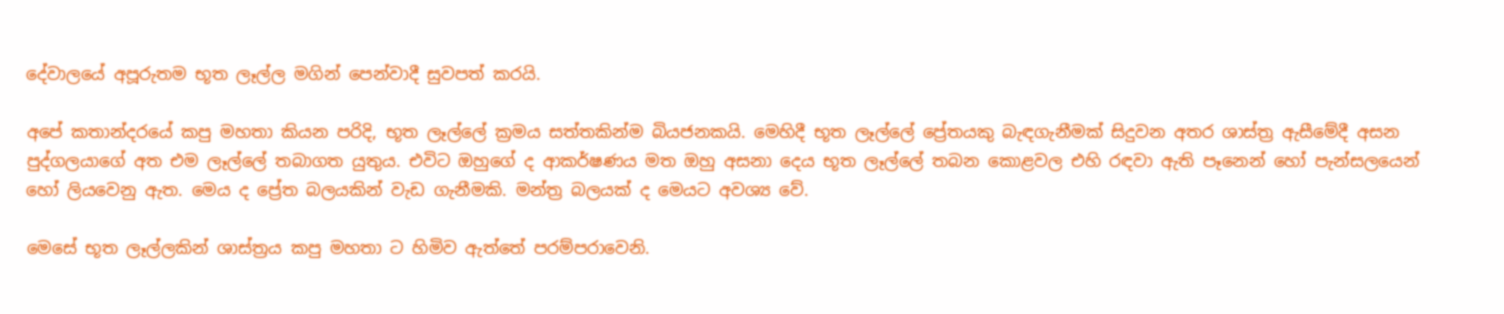දේවාලයේ අපූරුතම භූත ලෑල්ල මගින් පෙන්වාදී සුවපත් කරයි.

අපේ කතාන්දරයේ කපු මහතා කියන පරිදි, භූත ලෑල්ලේ ක්‍රමය සත්තකින්ම බියජනකයි. මෙහිදී භූත ලෑල්ලේ ප්‍රේතයකු බැඳගැනීමක් සිදුවන අතර ශාස්ත්‍ර ඇසීමේදී අසන පුද්ගලයාගේ අත එම ලෑල්ලේ තබාගත යුතුය. එවිට ඔහුගේ ද ආකර්ෂණය මත ඔහු අසනා දෙය භූත ලෑල්ලේ තබන කොළවල එහි රඳවා ඇති පෑනෙන් හෝ පැන්සලයෙන් හෝ ලියවෙනු ඇත. මෙය ද ප්‍රේත බලයකින් වැඩ ගැනීමකි. මන්ත්‍ර බලයක් ද මෙයට අවශ්‍ය වේ.

මෙසේ භූත ලෑල්ලකින් ශාස්ත්‍රය කපු මහතා ට හිමිව ඇත්තේ පරම්පරාවෙනි.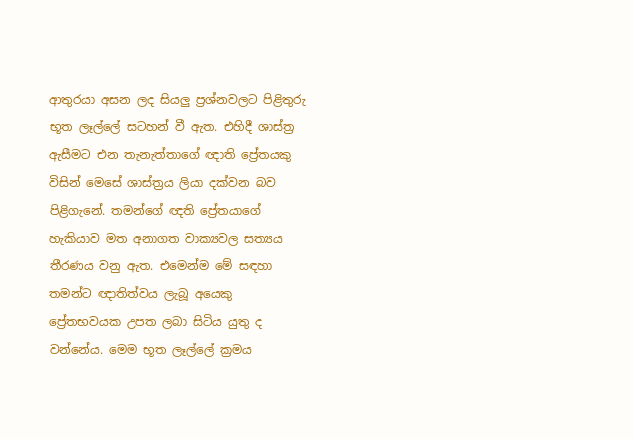ආතුරයා අසන ලද සියලු ප්‍රශ්නවලට පිළිතුරු භූත ලෑල්ලේ සටහන් වී ඇත. එහිදී ශාස්ත්‍ර ඇසීමට එන තැනැත්තාගේ ඥාති ප්‍රේතයකු විසින් මෙසේ ශාස්ත්‍රය ලියා දක්වන බව පිළිගැනේ. තමන්ගේ ඥති ප්‍රේතයාගේ හැකියාව මත අනාගත වාක්‍යවල සත්‍යය තීරණය වනු ඇත. එමෙන්ම මේ සඳහා තමන්ට ඥාතිත්වය ලැබූ අයෙකු ප්‍රේතභවයක උපත ලබා සිටිය යුතු ද වන්නේය. මෙම භූත ලෑල්ලේ ක්‍රමය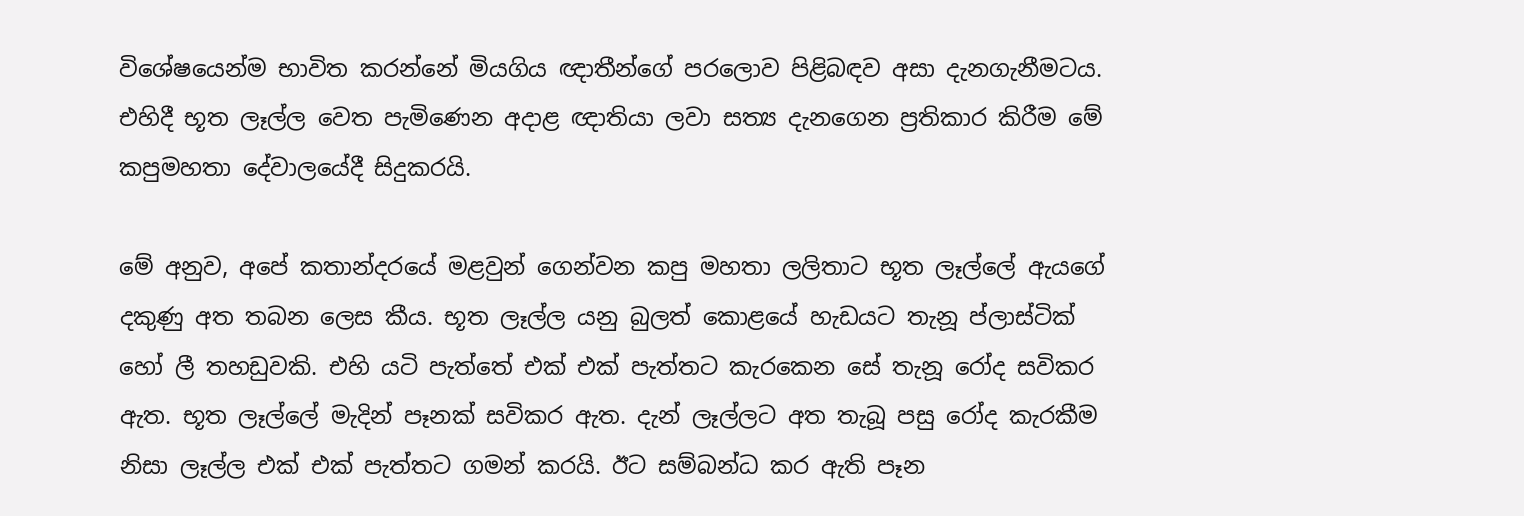විශේෂයෙන්ම භාවිත කරන්නේ මියගිය ඥාතීන්ගේ පරලොව පිළිබඳව අසා දැනගැනීමටය. එහිදී භූත ලෑල්ල වෙත පැමිණෙන අදාළ ඥාතියා ලවා සත්‍ය දැනගෙන ප්‍රතිකාර කිරීම මේ කපුමහතා දේවාලයේදී සිදුකරයි.

මේ අනුව, අපේ කතාන්දරයේ මළවුන් ගෙන්වන කපු මහතා ලලිතාට භූත ලෑල්ලේ ඇයගේ දකුණු අත තබන ලෙස කීය. භූත ලෑල්ල යනු බුලත් කොළයේ හැඩයට තැනූ ප්ලාස්ටික් හෝ ලී තහඩුවකි. එහි යටි පැත්තේ එක් එක් පැත්තට කැරකෙන සේ තැනූ රෝද සවිකර ඇත. භූත ලෑල්ලේ මැදින් පෑනක් සවිකර ඇත. දැන් ලෑල්ලට අත තැබූ පසු රෝද කැරකීම නිසා ලෑල්ල එක් එක් පැත්තට ගමන් කරයි. ඊට සම්බන්ධ කර ඇති පෑන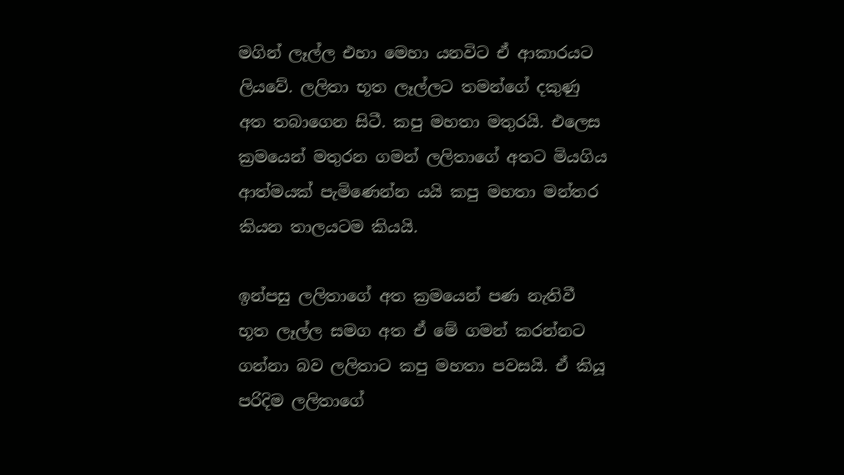මගින් ලෑල්ල එහා මෙහා යනවිට ඒ ආකාරයට ලියවේ. ලලිතා භූත ලෑල්ලට තමන්ගේ දකුණු අත තබාගෙන සිටී. කපු මහතා මතුරයි. එලෙස ක්‍රමයෙන් මතුරන ගමන් ලලිතාගේ අතට මියගිය ආත්මයක් පැමිණෙන්න යයි කපු මහතා මන්තර කියන තාලයටම කියයි.

ඉන්පසු ලලිතාගේ අත ක්‍රමයෙන් පණ නැතිවී භූත ලෑල්ල සමග අත ඒ මේ ගමන් කරන්නට ගන්නා බව ලලිතාට කපු මහතා පවසයි. ඒ කියූ පරිදිම ලලිතාගේ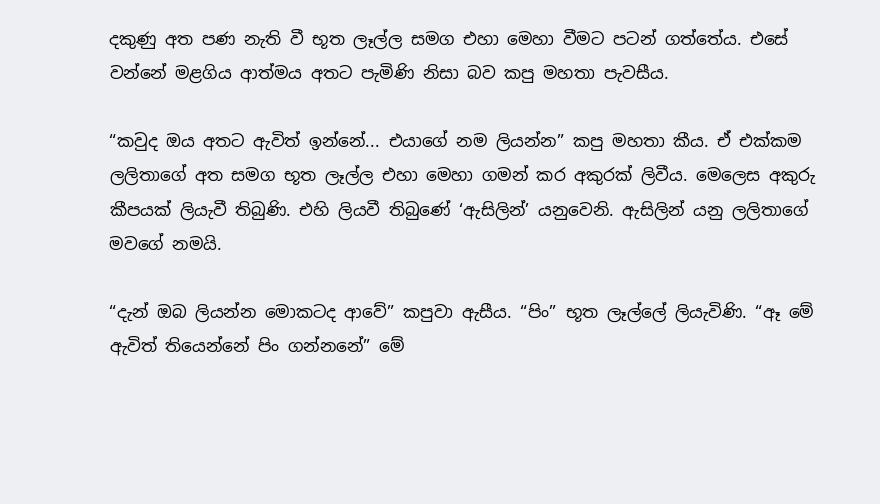දකුණු අත පණ නැති වී භූත ලෑල්ල සමග එහා මෙහා වීමට පටන් ගත්තේය. එසේ වන්නේ මළගිය ආත්මය අතට පැමිණි නිසා බව කපු මහතා පැවසීය.

“කවුද ඔය අතට ඇවිත් ඉන්නේ... එයාගේ නම ලියන්න” කපු මහතා කීය. ඒ එක්කම ලලිතාගේ අත සමග භූත ලෑල්ල එහා මෙහා ගමන් කර අකුරක් ලිවීය. මෙලෙස අකුරු කීපයක් ලියැවී තිබුණි. එහි ලියවී තිබුණේ ‘ඇසිලින්’ යනුවෙනි. ඇසිලින් යනු ලලිතාගේ මවගේ නමයි.

“දැන් ඔබ ලියන්න මොකටද ආවේ” කපුවා ඇසීය. “පිං” භූත ලෑල්ලේ ලියැවිණි. “ඈ මේ ඇවිත් තියෙන්නේ පිං ගන්නනේ” මේ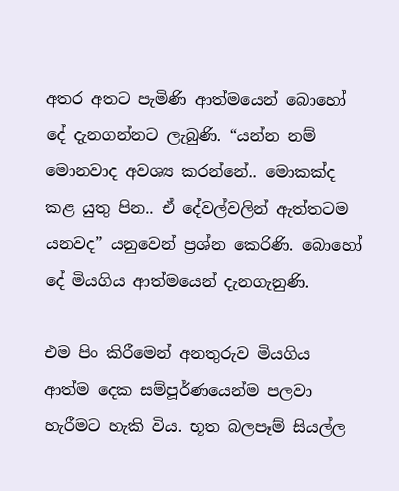අතර අතට පැමිණි ආත්මයෙන් බොහෝ දේ දැනගන්නට ලැබුණි. “යන්න නම් මොනවාද අවශ්‍ය කරන්නේ.. මොකක්ද කළ යුතු පින.. ඒ දේවල්වලින් ඇත්තටම යනවද” යනුවෙන් ප්‍රශ්න කෙරිණි. බොහෝ දේ මියගිය ආත්මයෙන් දැනගැනුණි.

එම පිං කිරීමෙන් අනතුරුව මියගිය ආත්ම දෙක සම්පූර්ණයෙන්ම පලවා හැරීමට හැකි විය. භූත බලපෑම් සියල්ල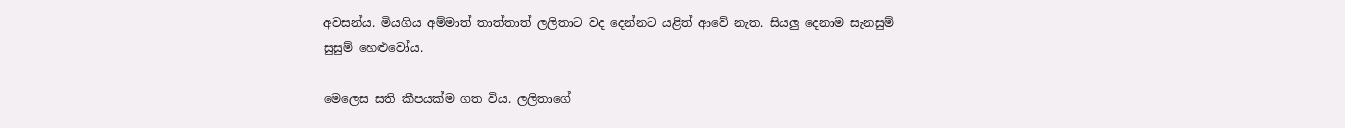අවසන්ය. මියගිය අම්මාත් තාත්තාත් ලලිතාට වද දෙන්නට යළිත් ආවේ නැත. සියලු දෙනාම සැනසුම් සුසුම් හෙළුවෝය.

මෙලෙස සති කීපයක්ම ගත විය. ලලිතාගේ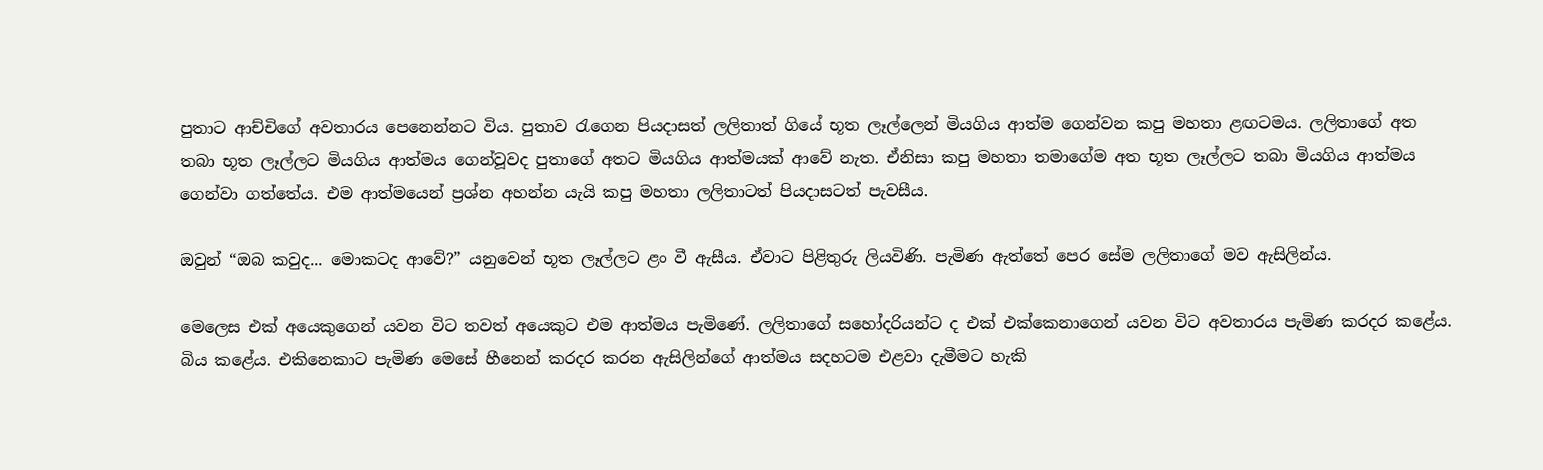පුතාට ආච්චිගේ අවතාරය පෙනෙන්නට විය. පුතාව රැගෙන පියදාසත් ලලිතාත් ගියේ භූත ලෑල්ලෙන් මියගිය ආත්ම ගෙන්වන කපු මහතා ළඟටමය. ලලිතාගේ අත තබා භූත ලෑල්ලට මියගිය ආත්මය ගෙන්වූවද පුතාගේ අතට මියගිය ආත්මයක් ආවේ නැත. ඒනිසා කපු මහතා තමාගේම අත භූත ලෑල්ලට තබා මියගිය ආත්මය ගෙන්වා ගත්තේය. එම ආත්මයෙන් ප්‍රශ්න අහන්න යැයි කපු මහතා ලලිතාටත් පියදාසටත් පැවසීය.

ඔවුන් “ඔබ කවුද... මොකටද ආවේ?” යනුවෙන් භූත ලෑල්ලට ළං වී ඇසීය. ඒවාට පිළිතුරු ලියවිණි. පැමිණ ඇත්තේ පෙර සේම ලලිතාගේ මව ඇසිලින්ය.

මෙලෙස එක් අයෙකුගෙන් යවන විට තවත් අයෙකුට එම ආත්මය පැමිණේ. ලලිතාගේ සහෝදරියන්ට ද එක් එක්කෙනාගෙන් යවන විට අවතාරය පැමිණ කරදර කළේය. බිය කළේය. එකිනෙකාට පැමිණ මෙසේ හීනෙන් කරදර කරන ඇසිලින්ගේ ආත්මය සදහටම එළවා දැමීමට හැකි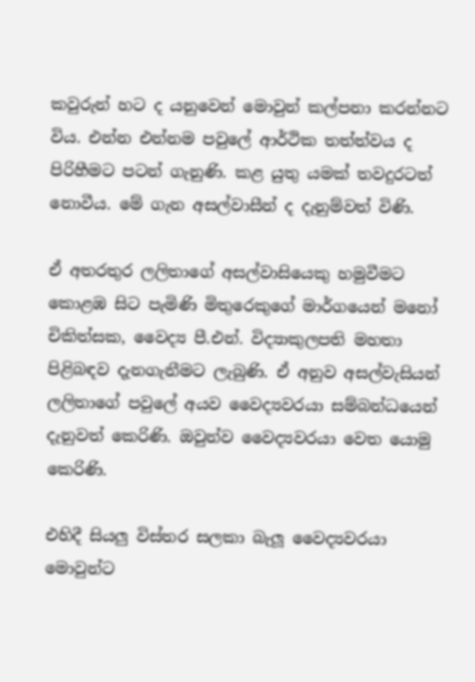කවුරුන් හට ද යනුවෙන් මොවුන් කල්පනා කරන්නට විය. එන්න එන්නම පවුලේ ආර්ථික තත්ත්වය ද පිරිහීමට පටන් ගැනුණි. කළ යුතු යමක් තවදුරටත් නොවීය. මේ ගැන අසල්වාසීන් ද දැනුම්වත් විණි.

ඒ අතරතුර ලලිතාගේ අසල්වාසියෙකු හමුවීමට කොළඹ සිට පැමිණි මිතුරෙකුගේ මාර්ගයෙන් මනෝ චිකිත්සක, වෛද්‍ය පී.එන්. විද්‍යාකුලපති මහතා පිළිබඳව දැනගැනීමට ලැබුණි. ඒ අනුව අසල්වැසියන් ලලිතාගේ පවුලේ අයව වෛද්‍යවරයා සම්බන්ධයෙන් දැනුවත් කෙරිණි. ඔවුන්ව වෛද්‍යවරයා වෙත යොමු කෙරිණි.

එහිදී සියලු විස්තර සලකා බැලූ වෛද්‍යවරයා මොවුන්ට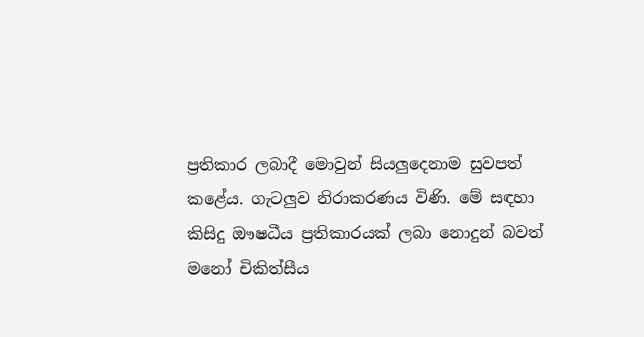ප්‍රතිකාර ලබාදී මොවුන් සියලුදෙනාම සුවපත් කළේය. ගැටලුව නිරාකරණය විණි. මේ සඳහා කිසිදු ඖෂධීය ප්‍රතිකාරයක් ලබා නොදුන් බවත් මනෝ චිකිත්සීය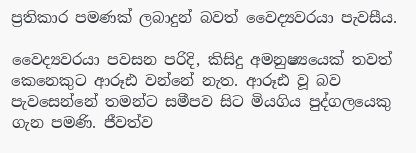ප්‍රතිකාර පමණක් ලබාදුන් බවත් වෛද්‍යවරයා පැවසීය.

වෛද්‍යවරයා පවසන පරිදි, කිසිදු අමනුෂ්‍යයෙක් තවත් කෙනෙකුට ආරූඪ වන්නේ නැත. ආරූඪ වූ බව පැවසෙන්නේ තමන්ට සමීපව සිට මියගිය පුද්ගලයෙකු ගැන පමණි. ජීවත්ව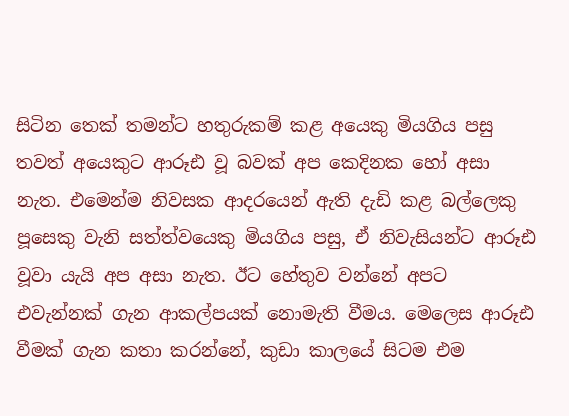සිටින තෙක් තමන්ට හතුරුකම් කළ අයෙකු මියගිය පසු තවත් අයෙකුට ආරූඪ වූ බවක් අප කෙදිනක හෝ අසා නැත. එමෙන්ම නිවසක ආදරයෙන් ඇති දැඩි කළ බල්ලෙකු පූසෙකු වැනි සත්ත්වයෙකු මියගිය පසු, ඒ නිවැසියන්ට ආරූඪ වූවා යැයි අප අසා නැත. ඊට හේතුව වන්නේ අපට එවැන්නක් ගැන ආකල්පයක් නොමැති වීමය. මෙලෙස ආරූඪ වීමක් ගැන කතා කරන්නේ, කුඩා කාලයේ සිටම එම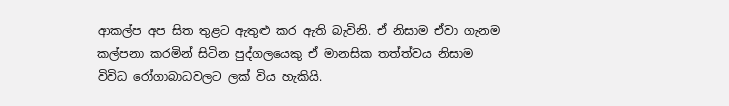ආකල්ප අප සිත තුළට ඇතුළු කර ඇති බැවිනි. ඒ නිසාම ඒවා ගැනම කල්පනා කරමින් සිටින පුද්ගලයෙකු ඒ මානසික තත්ත්වය නිසාම විවිධ රෝගාබාධවලට ලක් විය හැකියි.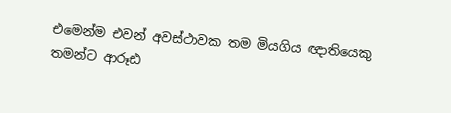එමෙන්ම එවන් අවස්ථාවක තම මියගිය ඥාතියෙකු තමන්ට ආරූඪ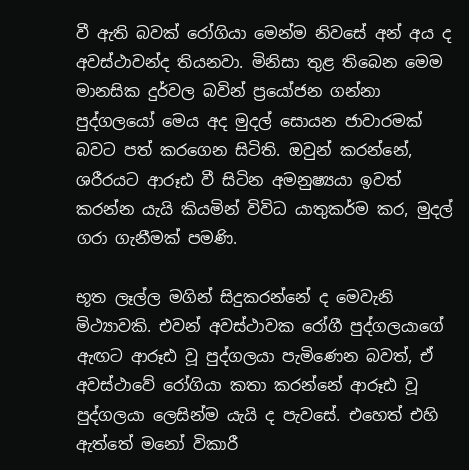වී ඇති බවක් රෝගියා මෙන්ම නිවසේ අන් අය ද අවස්ථාවන්ද තියනවා. මිනිසා තුළ තිබෙන මෙම මානසික දුර්වල බවින් ප්‍රයෝජන ගන්නා පුද්ගලයෝ මෙය අද මුදල් සොයන ජාවාරමක් බවට පත් කරගෙන සිටිති. ඔවුන් කරන්නේ, ශරීරයට ආරූඪ වී සිටින අමනුෂ්‍යයා ඉවත් කරන්න යැයි කියමින් විවිධ යාතුකර්ම කර, මුදල් ගරා ගැනීමක් පමණි.

භූත ලෑල්ල මගින් සිදුකරන්නේ ද මෙවැනි මිථ්‍යාවකි. එවන් අවස්ථාවක රෝගී පුද්ගලයාගේ ඇඟට ආරූඪ වූ පුද්ගලයා පැමිණෙන බවත්, ඒ අවස්ථාවේ රෝගියා කතා කරන්නේ ආරූඪ වූ පුද්ගලයා ලෙසින්ම යැයි ද පැවසේ. එහෙත් එහි ඇත්තේ මනෝ විකාරී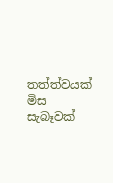තත්ත්වයක් මිස සැබෑවක්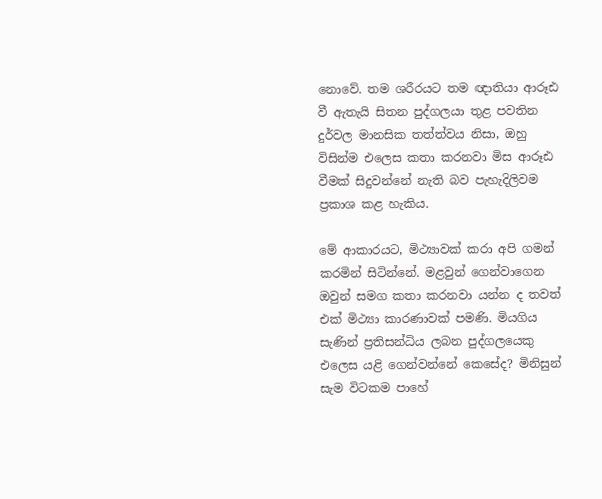නොවේ. තම ශරීරයට තම ඥාතියා ආරූඪ වී ඇතැයි සිතන පුද්ගලයා තුළ පවතින දුර්වල මානසික තත්ත්වය නිසා, ඔහු විසින්ම එලෙස කතා කරනවා මිස ආරූඪ වීමක් සිදුවන්නේ නැති බව පැහැදිලිවම ප්‍රකාශ කළ හැකිය.

මේ ආකාරයට, මිථ්‍යාවක් කරා අපි ගමන් කරමින් සිටින්නේ. මළවුන් ගෙන්වාගෙන ඔවුන් සමග කතා කරනවා යන්න ද තවත් එක් මිථ්‍යා කාරණාවක් පමණි. මියගිය සැණින් ප්‍රතිසන්ධිය ලබන පුද්ගලයෙකු එලෙස යළි ගෙන්වන්නේ කෙසේද? මිනිසුන් සැම විටකම පාහේ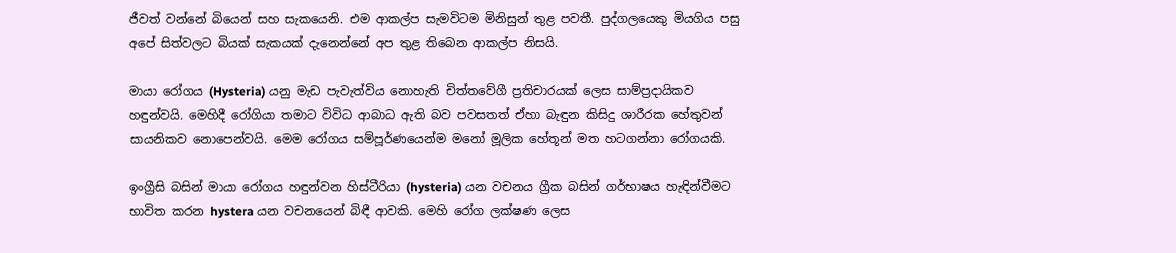ජීවත් වන්නේ බියෙන් සහ සැකයෙනි. එම ආකල්ප සැමවිටම මිනිසුන් තුළ පවතී. පුද්ගලයෙකු මියගිය පසු අපේ සිත්වලට බියක් සැකයක් දැනෙන්නේ අප තුළ තිබෙන ආකල්ප නිසයි.

මායා රෝගය (Hysteria) යනු මැඩ පැවැත්විය නොහැති චිත්තවේගී ප්‍රතිචාරයක් ලෙස සාම්ප්‍රදායිකව හඳුන්වයි. මෙහිදී රෝගියා තමාට විවිධ ආබාධ ඇති බව පවසතත් ඒහා බැඳුන කිසිදු ශාරීරක හේතුවන් සායනිකව නොපෙන්වයි. මෙම රෝගය සම්පූර්ණයෙන්ම මනෝ මූලික හේතූන් මත හටගන්නා රෝගයකි.

ඉංග්‍රීසි බසින් මායා රෝගය හඳුන්වන හිස්ටීරියා (hysteria) යන වචනය ග්‍රීක බසින් ගර්භාෂය හැඳින්වීමට භාවිත කරන hystera යන වචනයෙන් බිඳී ආවකි. මෙහි රෝග ලක්ෂණ ලෙස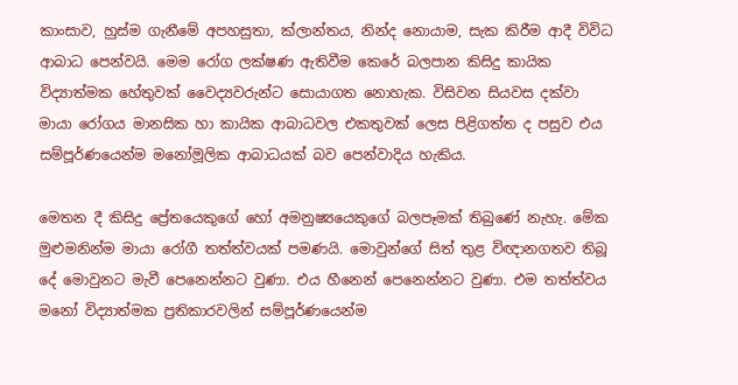කාංසාව, හුස්ම ගැනීමේ අපහසුතා, ක්ලාන්තය, නින්ද නොයාම, සැක කිරීම ආදී විවිධ ආබාධ පෙන්වයි. මෙම රෝග ලක්ෂණ ඇතිවීම කෙරේ බලපාන කිසිදු කායික විද්‍යාත්මක හේතුවක් වෛද්‍යවරුන්ට සොයාගත නොහැක. විසිවන සියවස දක්වා මායා රෝගය මානසික හා කායික ආබාධවල එකතුවක් ලෙස පිළිගත්ත ද පසුව එය සම්පූර්ණයෙන්ම මනෝමූලික ආබාධයක් බව පෙන්වාදිය හැකිය.

මෙතන දී කිසිදු ප්‍රේතයෙකුගේ හෝ අමනුෂ්‍යයෙකුගේ බලපෑමක් තිබුණේ නැහැ. මේක මුළුමනින්ම මායා රෝගී තත්ත්වයක් පමණයි. මොවුන්ගේ සිත් තුළ විඥානගතව තිබූ දේ මොවුනට මැවී පෙනෙන්නට වුණා. එය හීනෙන් පෙනෙන්නට වුණා. එම තත්ත්වය මනෝ විද්‍යාත්මක ප්‍රතිකාරවලින් සම්පූර්ණයෙන්ම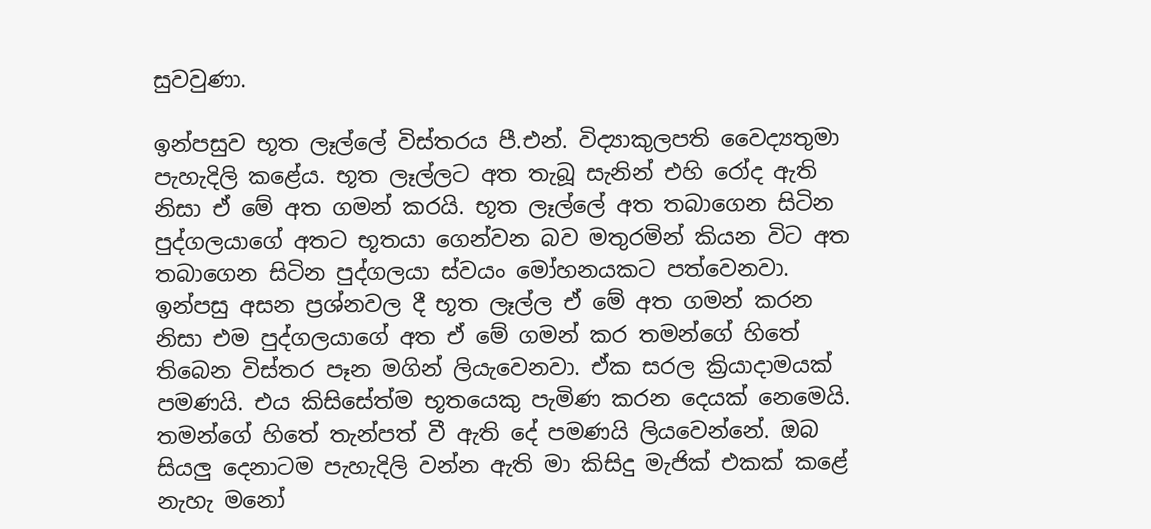සුවවුණා.

ඉන්පසුව භූත ලෑල්ලේ විස්තරය පී.එන්. විද්‍යාකුලපති වෛද්‍යතුමා පැහැදිලි කළේය. භූත ලෑල්ලට අත තැබූ සැනින් එහි රෝද ඇති නිසා ඒ මේ අත ගමන් කරයි. භූත ලෑල්ලේ අත තබාගෙන සිටින පුද්ගලයාගේ අතට භූතයා ගෙන්වන බව මතුරමින් කියන විට අත තබාගෙන සිටින පුද්ගලයා ස්වයං මෝහනයකට පත්වෙනවා. ඉන්පසු අසන ප්‍රශ්නවල දී භූත ලෑල්ල ඒ මේ අත ගමන් කරන නිසා එම පුද්ගලයාගේ අත ඒ මේ ගමන් කර තමන්ගේ හිතේ තිබෙන විස්තර පෑන මගින් ලියැවෙනවා. ඒක සරල ක්‍රියාදාමයක් පමණයි. එය කිසිසේත්ම භූතයෙකු පැමිණ කරන දෙයක් නෙමෙයි. තමන්ගේ හිතේ තැන්පත් වී ඇති දේ පමණයි ලියවෙන්නේ. ඔබ සියලු දෙනාටම පැහැදිලි වන්න ඇති මා කිසිදු මැජික් එකක් කළේ නැහැ මනෝ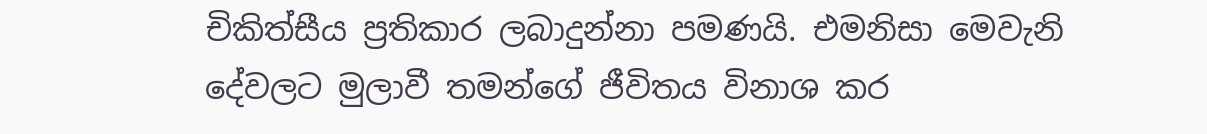චිකිත්සීය ප්‍රතිකාර ලබාදුන්නා පමණයි. එමනිසා මෙවැනි දේවලට මුලාවී තමන්ගේ ජීවිතය විනාශ කර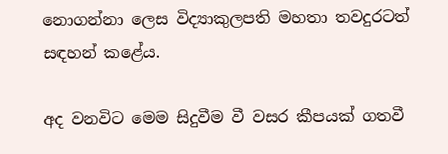නොගන්නා ලෙස විද්‍යාකුලපති මහතා තවදුරටත් සඳහන් කළේය.

අද වනවිට මෙම සිදුවීම වී වසර කීපයක් ගතවී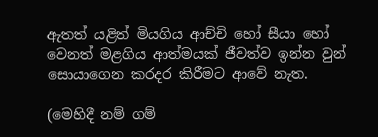ඇතත් යළිත් මියගිය ආච්චි හෝ සීයා හෝ වෙනත් මළගිය ආත්මයක් ජීවත්ව ඉන්න වුන් සොයාගෙන කරදර කිරීමට ආවේ නැත.

(මෙහිදී නම් ගම්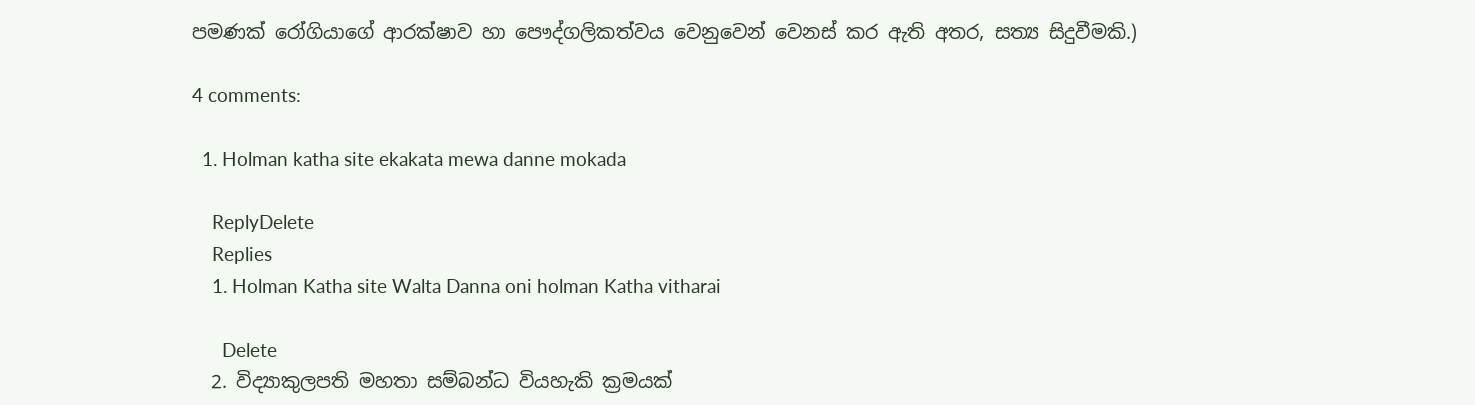පමණක් රෝගියාගේ ආරක්ෂාව හා පෞද්ගලිකත්වය වෙනුවෙන් වෙනස් කර ඇති අතර, සත්‍ය සිදුවීමකි.)

4 comments:

  1. Holman katha site ekakata mewa danne mokada

    ReplyDelete
    Replies
    1. Holman Katha site Walta Danna oni holman Katha vitharai

      Delete
  2. විද්‍යාකුලපති මහතා සම්බන්ධ වියහැකි ක්‍රමයක්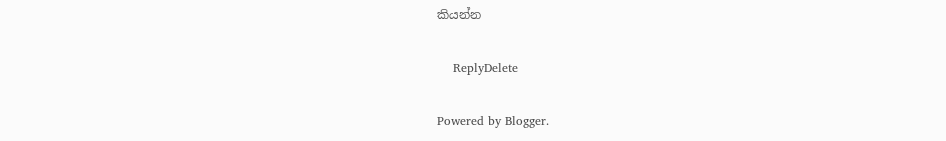කියන්න

    ReplyDelete

Powered by Blogger.